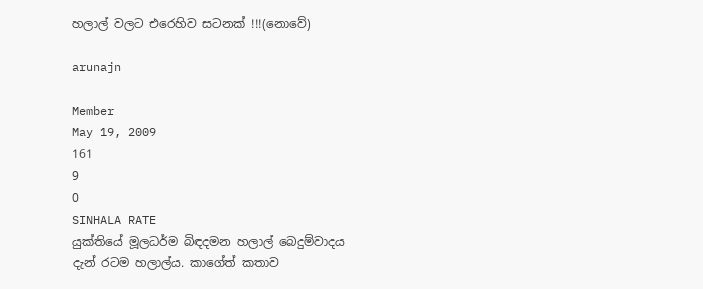හලාල් වලට එරෙහිව සටනක් !!!(නොවේ)

arunajn

Member
May 19, 2009
161
9
0
SINHALA RATE
යුක්තියේ මූලධර්ම බිඳදමන හලාල් බෙදුම්වාදය
දැන් රටම හලාල්ය. කාගේත් කතාව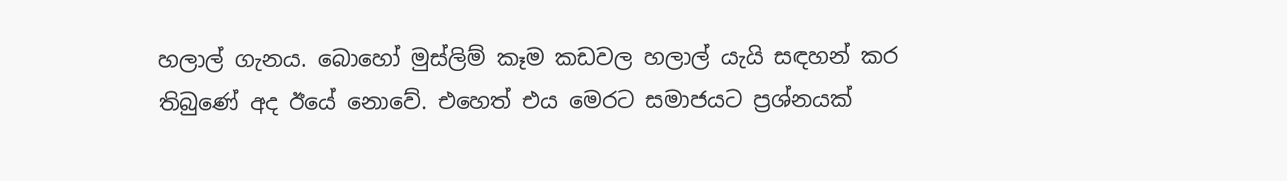හලාල් ගැනය. බොහෝ මුස්ලිම් කෑම කඩවල හලාල් යැයි සඳහන් කර තිබුණේ අද ඊයේ නොවේ. එහෙත් එය මෙරට සමාජයට ප්‍රශ්නයක්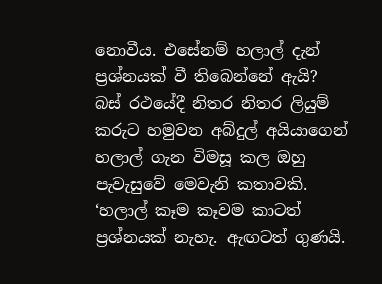නොවීය. එසේනම් හලාල් දැන් ප්‍රශ්නයක් වී තිබෙන්නේ ඇයි?
බස් රථයේදී නිතර නිතර ලියුම් කරුට හමුවන අබ්දුල් අයියාගෙන් හලාල් ගැන විමසූ කල ඔහු පැවැසුවේ මෙවැනි කතාවකි.
‘හලාල් කෑම කෑවම කාටත් ප්‍රශ්නයක් නැහැ. ඇඟටත් ගුණයි.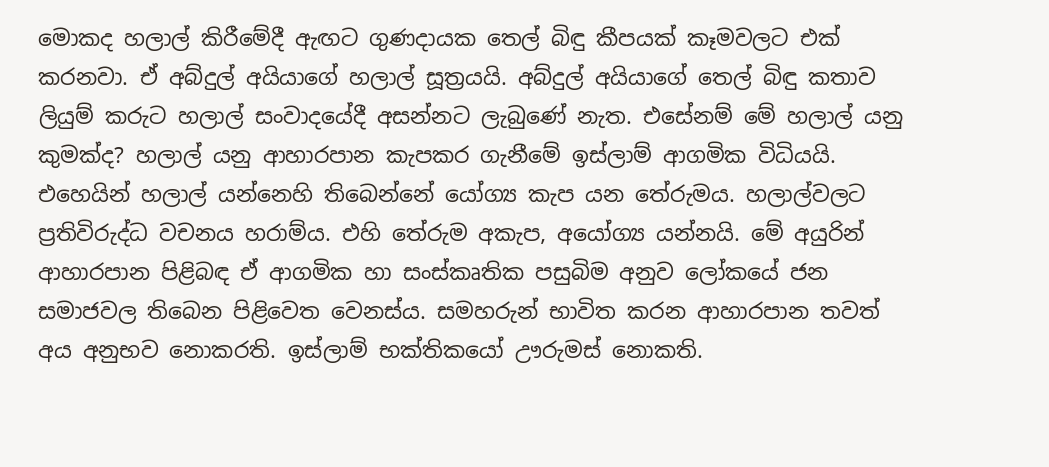මොකද හලාල් කිරීමේදී ඇඟට ගුණදායක තෙල් බිඳු කීපයක් කෑමවලට එක් කරනවා. ඒ අබ්දුල් අයියාගේ හලාල් සූත්‍රයයි. අබ්දුල් අයියාගේ තෙල් බිඳු කතාව ලියුම් කරුට හලාල් සංවාදයේදී අසන්නට ලැබුණේ නැත. එසේනම් මේ හලාල් යනු කුමක්ද? හලාල් යනු ආහාරපාන කැපකර ගැනීමේ ඉස්ලාම් ආගමික විධියයි. එහෙයින් හලාල් යන්නෙහි තිබෙන්නේ යෝග්‍ය කැප යන තේරුමය. හලාල්වලට ප්‍රතිවිරුද්ධ වචනය හරාම්ය. එහි තේරුම අකැප, අයෝග්‍ය යන්නයි. මේ අයුරින් ආහාරපාන පිළිබඳ ඒ ආගමික හා සංස්කෘතික පසුබිම අනුව ලෝකයේ ජන සමාජවල තිබෙන පිළිවෙත වෙනස්ය. සමහරුන් භාවිත කරන ආහාරපාන තවත් අය අනුභව නොකරති. ඉස්ලාම් භක්තිකයෝ ඌරුමස් නොකති.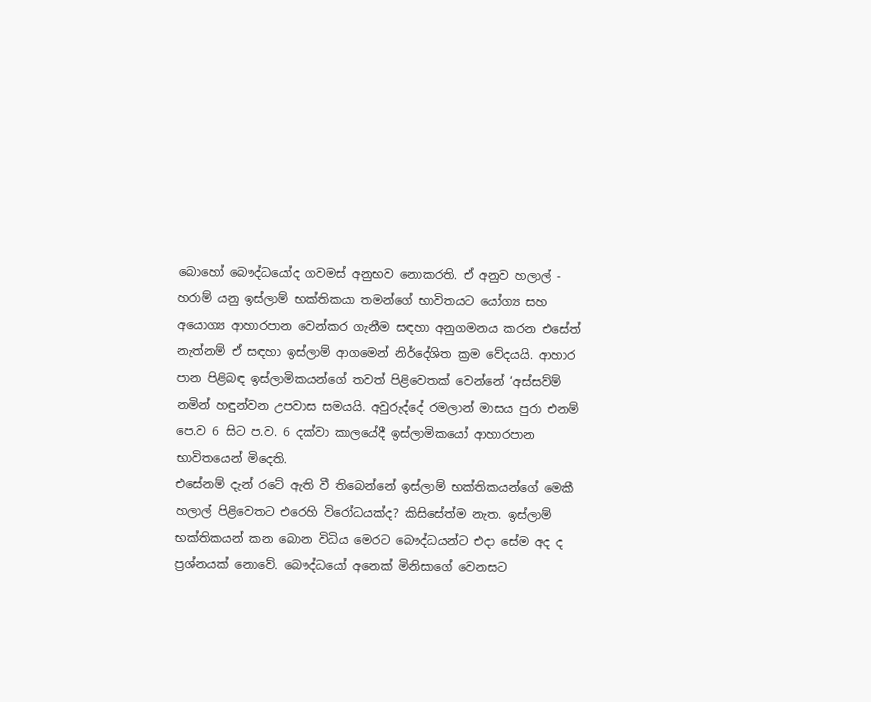බොහෝ බෞද්ධයෝද ගවමස් අනුභව නොකරති. ඒ අනුව හලාල් - හරාම් යනු ඉස්ලාම් භක්තිකයා තමන්ගේ භාවිතයට යෝග්‍ය සහ අයොග්‍ය ආහාරපාන වෙන්කර ගැනීම සඳහා අනුගමනය කරන එසේත් නැත්නම් ඒ සඳහා ඉස්ලාම් ආගමෙන් නිර්දේශිත ක්‍රම වේදයයි. ආහාර පාන පිළිබඳ ඉස්ලාමිකයන්ගේ තවත් පිළිවෙතක් වෙන්නේ ‘අස්සව්ම් නමින් හඳුන්වන උපවාස සමයයි. අවුරුද්දේ රමලාන් මාසය පුරා එනම් පෙ.ව 6 සිට ප.ව. 6 දක්වා කාලයේදී ඉස්ලාමිකයෝ ආහාරපාන භාවිතයෙන් මිදෙති.
එසේනම් දැන් රටේ ඇති වී තිබෙන්නේ ඉස්ලාම් භක්තිකයන්ගේ මෙකී හලාල් පිළිවෙතට එරෙහි විරෝධයක්ද? කිසිසේත්ම නැත. ඉස්ලාම් භක්තිකයන් කන බොන විධිය මෙරට බෞද්ධයන්ට එදා සේම අද ද ප්‍රශ්නයක් නොවේ. බෞද්ධයෝ අනෙක් මිනිසාගේ වෙනසට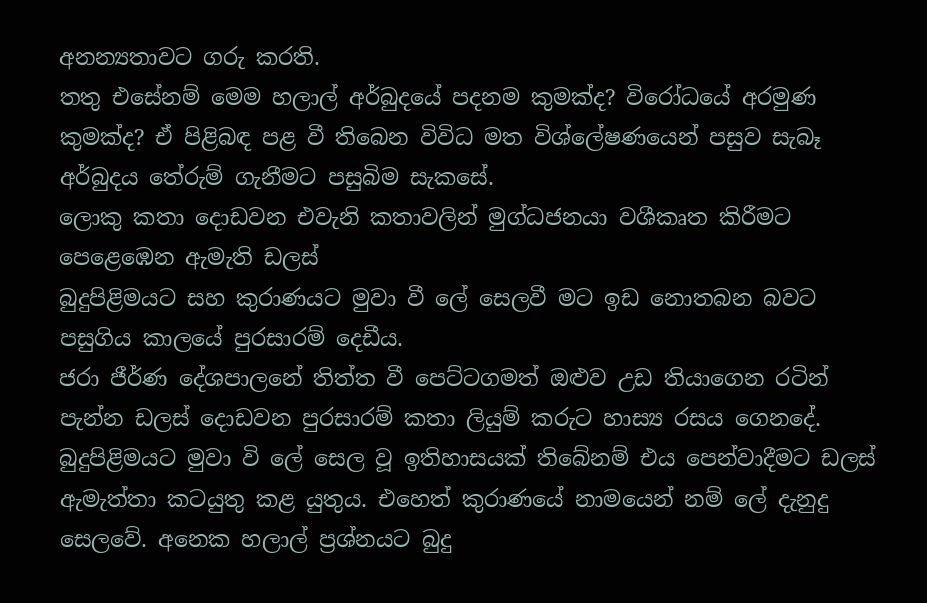අනන්‍යතාවට ගරු කරති.
තතු එසේනම් මෙම හලාල් අර්බුදයේ පදනම කුමක්ද? විරෝධයේ අරමුණ කුමක්ද? ඒ පිළිබඳ පළ වී තිබෙන විවිධ මත විශ්‍ලේෂණයෙන් පසුව සැබෑ අර්බුදය තේරුම් ගැනීමට පසුබිම සැකසේ.
ලොකු කතා දොඩවන එවැනි කතාවලින් මුග්ධජනයා වශීකෘත කිරීමට පෙළෙඹෙන ඇමැති ඩලස්
බුදුපිළිමයට සහ කුරාණයට මුවා වී ‍ලේ සෙලවී මට ඉඩ නොතබන බවට පසුගිය කාලයේ පුරසාරම් දෙඩීය.
ජරා ජීර්ණ දේශපාලනේ තිත්ත වී පෙට්ටගමත් ඔළුව උඩ තියාගෙන රටින් පැන්න ඩලස් දොඩවන පුරසාරම් කතා ලියුම් කරුට හාස්‍ය රසය ගෙනදේ. බුදුපිළිමයට මුවා වි ‍ලේ සෙල වූ ඉතිහාසයක් තිබේනම් එය පෙන්වාදීමට ඩලස් ඇමැත්තා කටයුතු කළ යුතුය. එහෙත් කුරාණයේ නාමයෙන් නම් ‍ලේ දැනුදු සෙලවේ. අනෙක හලාල් ප්‍රශ්නයට බුදු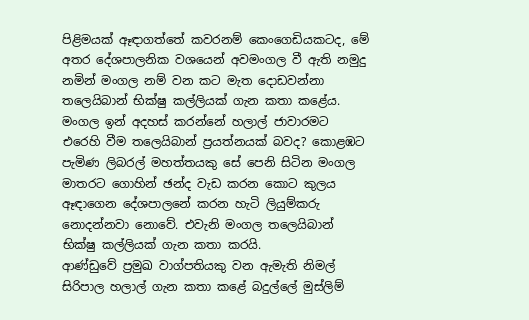පිළිමයක් ඈඳාගත්තේ කවරනම් කෙංගෙඩියකටද, මේ අතර දේශපාලනික වශයෙන් අවමංගල වී ඇති නමුදු නමින් මංගල නම් වන කට මැත දොඩවන්නා තලෙයිබාන් භික්ෂු කල්ලියක් ගැන කතා කළේය. මංගල ඉන් අදහස් කරන්නේ හලාල් ජාවාරමට එරෙහි වීම තලෙයිබාන් ප්‍රයත්නයක් බවද? කොළඹට පැමිණ ලිබරල් මහත්තයකු සේ පෙනි සිටින මංගල මාතරට ගොහින් ඡන්ද වැඩ කරන කොට කුලය ඈඳාගෙන දේශපාලනේ කරන හැටි ලියුම්කරු නොදන්නවා නොවේ. එවැනි මංගල තලෙයිබාන් භික්ෂු කල්ලියක් ගැන කතා කරයි.
ආණ්ඩුවේ ප්‍රමුඛ වාග්පතියකු වන ඇමැති නිමල් සිරිපාල හලාල් ගැන කතා කළේ බදුල්‍ලේ මුස්ලිම්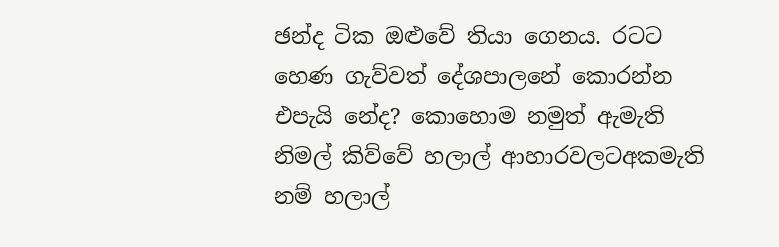ඡන්ද ටික ඔළුවේ තියා ගෙනය. රටට හෙණ ගැව්වත් දේශපාලනේ කොරන්න එපැයි නේද? කොහොම නමුත් ඇමැති නිමල් කිව්වේ හලාල් ආහාරවලටඅකමැති නම් හලාල්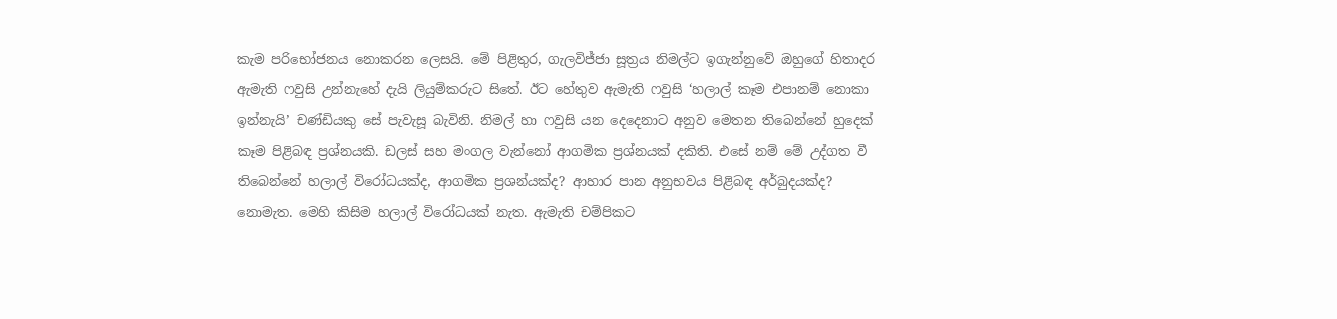කැම පරිභෝජනය නොකරන ලෙසයි. මේ පිළිතුර, ගැලවිජ්ජා සූත්‍රය නිමල්ට ඉගැන්නුවේ ඔහුගේ හිතාදර ඇමැති ෆවුසි උන්නැහේ දැයි ලියුම්කරුට සිතේ. ඊට හේතුව ඇමැති ෆවුසි ‘හලාල් කෑම එපානම් නොකා ඉන්නැයි’ චණ්ඩියකු සේ පැවැසූ බැවිනි. නිමල් හා ෆවුසි යන දෙදෙනාට අනුව මෙතන තිබෙන්නේ හුදෙක් කෑම පිළිබඳ ප්‍රශ්නයකි. ඩලස් සහ මංගල වැන්නෝ ආගමික ප්‍රශ්නයක් දකිති. එසේ නම් මේ උද්ගත වී තිබෙන්නේ හලාල් විරෝධයක්ද, ආගමික ප්‍රශන්යක්ද? ආහාර පාන අනුභවය පිළිබඳ අර්බුදයක්ද? නොමැත. මෙහි කිසිම හලාල් විරෝධයක් නැත. ඇමැති චම්පිකට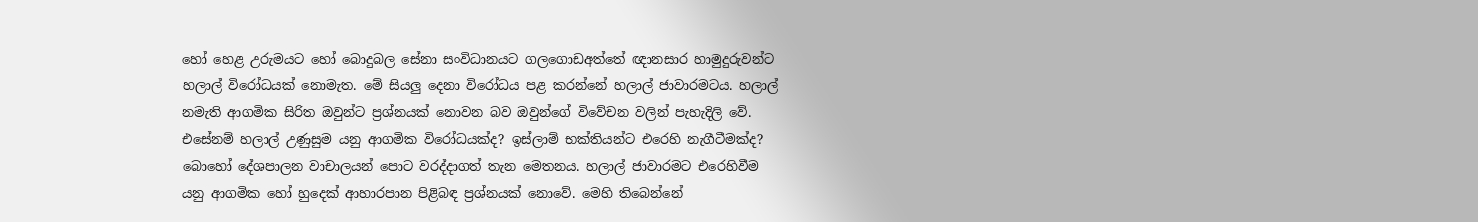හෝ හෙළ උරුමයට හෝ බොදුබල සේනා සංවිධානයට ගලගොඩඅත්තේ ඥානසාර හාමුදුරුවන්ට හලාල් විරෝධයක් නොමැත. මේ සියලු දෙනා විරෝධය පළ කරන්නේ හලාල් ජාවාරමටය. හලාල් නමැති ආගමික සිරිත ඔවුන්ට ප්‍රශ්නයක් නොවන බව ඔවුන්ගේ විවේචන වලින් පැහැදිලි වේ.
එසේනම් හලාල් උණුසුම යනු ආගමික විරෝධයක්ද? ඉස්ලාම් භක්තියන්ට එරෙහි නැගීටීමක්ද? බොහෝ දේශපාලන වාචාලයන් ‍පොට වරද්දාගත් තැන මෙතනය. හලාල් ජාවාරමට එරෙහිවීම යනු ආගමික හෝ හුදෙක් ආහාරපාන පිළිබඳ ප්‍රශ්නයක් නොවේ. මෙහි තිබෙන්නේ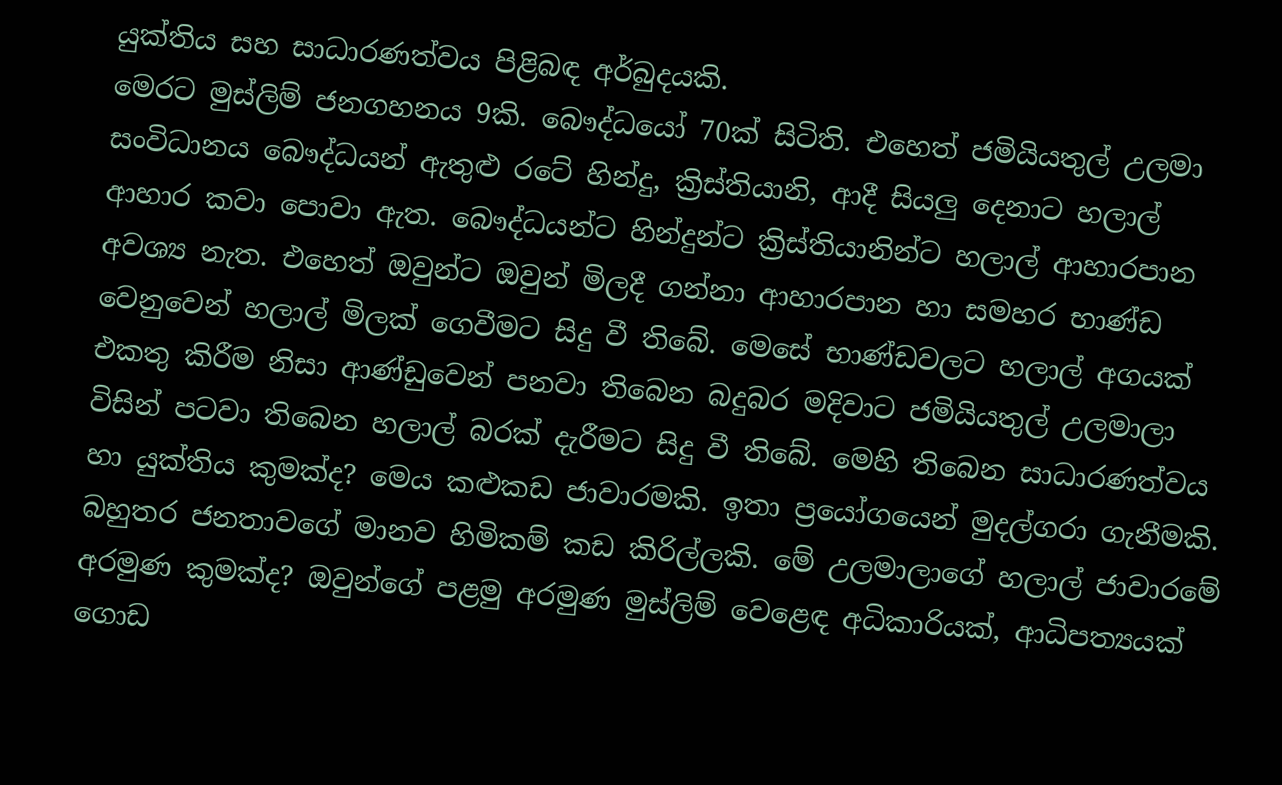යුක්තිය සහ සාධාරණත්වය පිළිබඳ අර්බුදයකි.
මෙරට මුස්ලිම් ජනගහනය 9කි. බෞද්ධයෝ 70ක් සිටිති. එහෙත් ජමියියතුල් උලමා සංවිධානය බෞද්ධයන් ඇතුළු රටේ හින්දු, ක්‍රිස්තියානි, ආදී සියලු දෙනාට හලාල් ආහාර කවා ‍පොවා ඇත. බෞද්ධයන්ට හින්දුන්ට ක්‍රිස්තියානින්ට හලාල් ආහාරපාන අවශ්‍ය නැත. එහෙත් ඔවුන්ට ඔවුන් මිලදී ගන්නා ආහාරපාන හා සමහර භාණ්ඩ වෙනුවෙන් හලාල් මිලක් ගෙවීමට සිදු වී තිබේ. මෙසේ භාණ්ඩවලට හලාල් අගයක් එකතු කිරීම නිසා ආණ්ඩුවෙන් පනවා තිබෙන බදුබර මදිවාට ජමියියතුල් උලමාලා විසින් පටවා තිබෙන හලාල් බරක් දැරීමට සිදු වී තිබේ. මෙහි තිබෙන සාධාරණත්වය හා යුක්තිය කුමක්ද? මෙය කළුකඩ ජාවාරමකි. ඉතා ප්‍රයෝගයෙන් මුදල්ගරා ගැනීමකි. බහුතර ජනතාවගේ මානව හිමිකම් කඩ කිරිල්ලකි. මේ උලමාලාගේ හලාල් ජාවාරමේ අරමුණ කුමක්ද? ඔවුන්ගේ පළමු අරමුණ මුස්ලිම් වෙළෙඳ අධිකාරියක්, ආධිපත්‍යයක් ගොඩ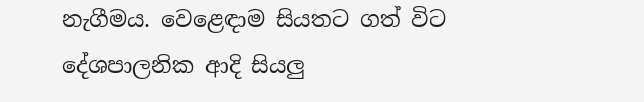නැගීමය. වෙළෙඳාම සියතට ගත් විට දේශපාලනික ආදි සියලු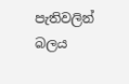පැතිවලින් බලය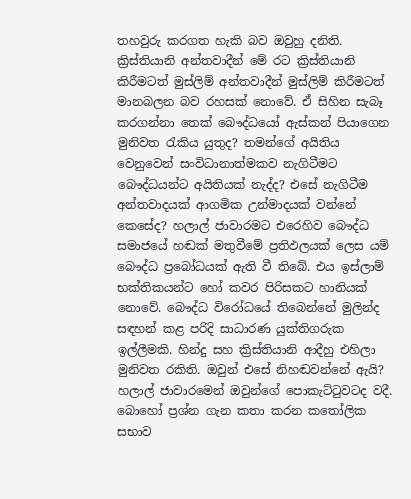තහවුරු කරගත හැකි බව ඔවුහු දනිති. ක්‍රිස්තියානි අන්තවාදීන් මේ රට ක්‍රිස්තියානි කිරීමටත් මුස්ලිම් අන්තවාදීන් මුස්ලිම් කිරීමටත් මානබලන බව රහසක් නොවේ. ඒ සිහින සැබෑ කරගන්නා තෙක් බෞද්ධයෝ ඇස්කන් පියාගෙන මුනිවත රැකිය යුතුද? තමන්ගේ අයිතිය වෙනුවෙන් සංවිධානාත්මකව නැගිටීමට බෞද්ධයන්ට අයිතියක් නැද්ද? එසේ නැගිටීම අන්තවාදයක් ආගමික උන්මාදයක් වන්නේ කෙසේද? හලාල් ජාවාරමට එරෙහිව බෞද්ධ සමාජයේ හඬක් මතුවීමේ ප්‍රතිඵලයක් ලෙස යම් බෞද්ධ ප්‍රබෝධයක් ඇති වී තිබේ. එය ඉස්ලාම් භක්තිකයන්ට හෝ කවර පිරිසකට හානියක් නොවේ. බෞද්ධ විරෝධයේ තිබෙන්නේ මුලින්ද සඳහන් කළ පරිදි සාධාරණ යුක්තිගරුක ඉල්ලීමකි. හින්දු සහ ක්‍රිස්තියානි ආදීහු එහිලා මුනිවත රකිති. ඔවුන් එසේ නිහඬවන්නේ ඇයි? හලාල් ජාවාරමෙන් ඔවුන්ගේ ‍පොකැට්ටුවටද වදී. බොහෝ ප්‍රශ්න ගැන කතා කරන කතෝලික සභාව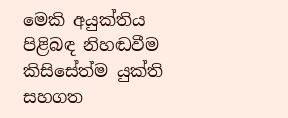මෙකි අයුක්තිය පිළිබඳ නිහඬවීම කිසිසේත්ම යුක්ති සහගත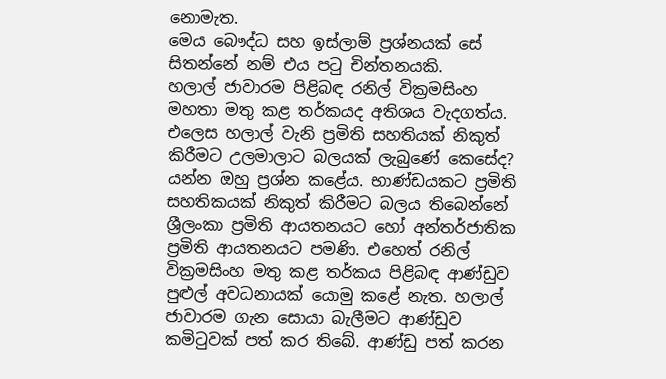නොමැත.
මෙය බෞද්ධ සහ ඉස්ලාම් ප්‍රශ්නයක් සේ සිතන්නේ නම් එය පටු චින්තනයකි.
හලාල් ජාවාරම පිළිබඳ රනිල් වික්‍රමසිංහ මහතා මතු කළ තර්කයද අතිශය වැදගත්ය. එලෙස හලාල් වැනි ප්‍රමිති සහතියක් නිකුත් කිරීමට උලමාලාට බලයක් ලැබුණේ කෙසේද? යන්න ඔහු ප්‍රශ්න කළේය. භාණ්ඩයකට ප්‍රමිති සහතිකයක් නිකුත් කිරීමට බලය තිබෙන්නේ ශ්‍රීලංකා ප්‍රමිති ආයතනයට හෝ අන්තර්ජාතික ප්‍රමිති ආයතනයට පමණි. එහෙත් රනිල් වික්‍රමසිංහ මතු කළ තර්කය පිළිබඳ ආණ්ඩුව පුළුල් අවධනායක් යොමු කළේ නැත. හලාල් ජාවාරම ගැන සොයා බැලීමට ආණ්ඩුව කමිටුවක් පත් කර තිබේ. ආණ්ඩු පත් කරන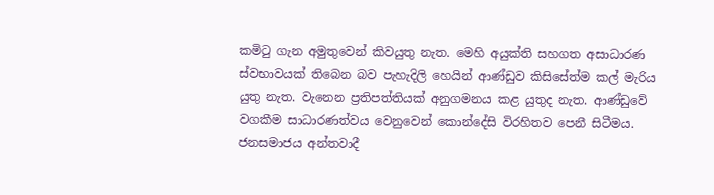කමිටු ගැන අමුතුවෙන් කිවයුතු නැත. මෙහි අයුක්ති සහගත අසාධාරණ ස්වභාවයක් තිබෙන බව පැහැදිලි හෙයින් ආණ්ඩුව කිසිසේත්ම කල් මැරිය යුතු නැත. වැනෙන ප්‍රතිපත්තියක් අනුගමනය කළ යුතුද නැත. ආණ්ඩුවේ වගකීම සාධාරණත්වය වෙනුවෙන් කොන්දේසි විරහිතව පෙනී සිටීමය. ජනසමාජය අන්තවාදී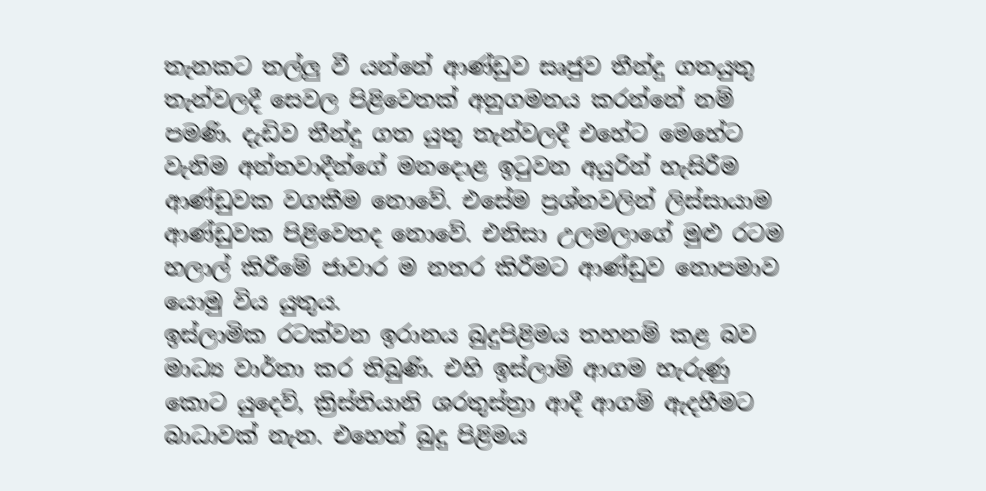තැනකට තල්ලු වී යන්නේ ආණ්ඩුව සෘජුව තීන්දු ගතයුතු තැන්වලදී සෙවල පිළිවෙතක් අනුගමනය කරන්නේ නම් පමණි. දැඩිව තීන්දු ගත යුතු තැන්වලදී එහේට මෙහේට වැනිම අන්තවාදීන්ගේ මනදොළ ඉටුවන අයුරින් හැසිරීම ආණ්ඩුවක වගකීම නොවේ. එසේම ප්‍රශ්නවලින් ලිස්සායාම ආණ්ඩුවක පිළිවෙතද නොවේ. එනිසා උලමලාගේ මුළු රටම හලාල් කිරීමේ ජාවාර ම නතර කිරීමට ආණ්ඩුව නොපමාව යොමු විය යුතුය.
ඉස්ලාමික රටක්වන ඉරානය බුදුපිළිමය තහනම් කළ බව මාධ්‍ය වාර්තා කර තිබුණි. එහි ඉස්ලාම් ආගම හැරුණු කොට යුදෙව්, ක්‍රිස්තියානි ශරතුස්ත්‍රා ආදී ආගම් ඇදහීමට බාධාවක් නැත. එහෙත් බුදු පිළිමය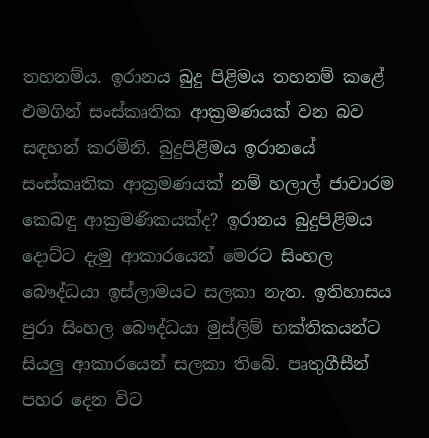තහනම්ය. ඉරානය බුදු පිළිමය තහනම් කළේ එමගින් සංස්කෘතික ආක්‍රමණයක් වන බව සඳහන් කරමිනි. බුදුපිළිමය ඉරානයේ සංස්කෘතික ආක්‍රමණයක් නම් හලාල් ජාවාරම කෙබඳු ආක්‍රමණිකයක්ද? ඉරානය බුදුපිළිමය දොට්ට දැමු ආකාරයෙන් මෙරට සිංහල බෞද්ධයා ඉස්ලාමයට සලකා නැත. ඉතිහාසය පුරා සිංහල බෞද්ධයා මුස්ලිම් භක්තිකයන්ට සියලු ආකාරයෙන් සලකා තිබේ. පෘතුගීසීන් පහර දෙන විට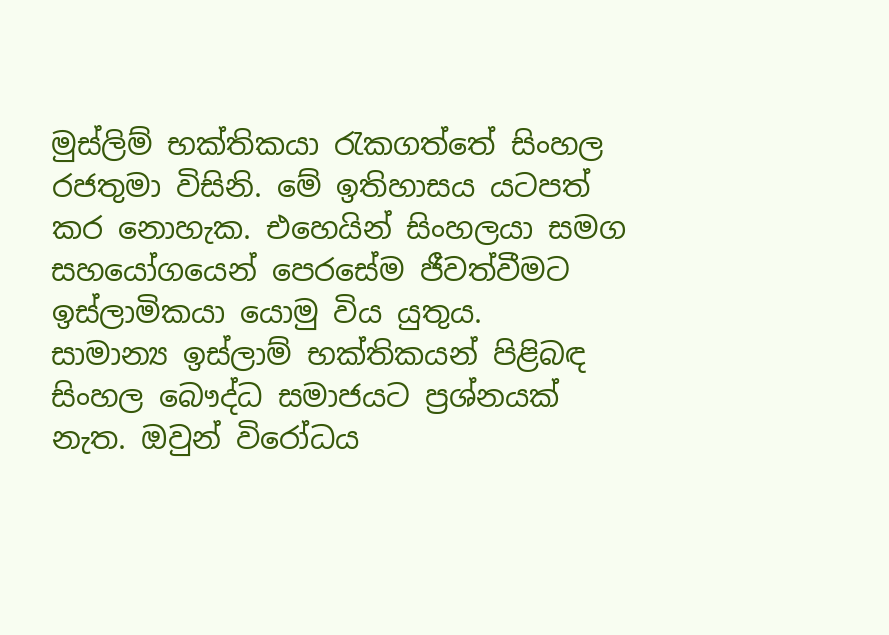මුස්ලිම් භක්තිකයා රැකගත්තේ සිංහල රජතුමා විසිනි. මේ ඉතිහාසය යටපත් කර නොහැක. එහෙයින් සිංහලයා සමග සහයෝගයෙන් පෙරසේම ජීවත්වීමට ඉස්ලාමිකයා යොමු විය යුතුය.
සාමාන්‍ය ඉස්ලාම් භක්තිකයන් පිළිබඳ සිංහල බෞද්ධ සමාජයට ප්‍රශ්නයක් නැත. ඔවුන් විරෝධය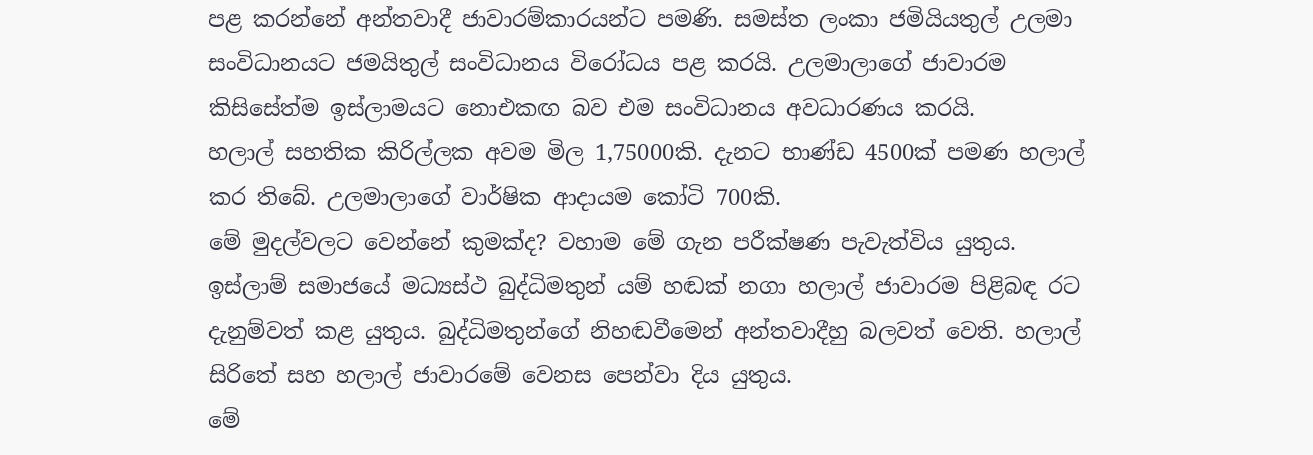පළ කරන්නේ අන්තවාදී ජාවාරම්කාරයන්ට පමණි. සමස්ත ලංකා ජමියියතුල් උලමා සංවිධානයට ජමයිතුල් සංවිධානය විරෝධය පළ කරයි. උලමාලාගේ ජාවාරම කිසිසේත්ම ඉස්ලාමයට නොඑකඟ බව එම සංවිධානය අවධාරණය කරයි.
හලාල් සහතික කිරිල්ලක අවම මිල 1,75000කි. දැනට භාණ්ඩ 4500ක් පමණ හලාල් කර තිබේ. උලමාලාගේ වාර්ෂික ආදායම කෝටි 700කි.
මේ මුදල්වලට වෙන්නේ කුමක්ද? වහාම මේ ගැන පරීක්ෂණ පැවැත්විය යුතුය.
ඉස්ලාම් සමාජයේ මධ්‍යස්ථ බුද්ධිමතුන් යම් හඬක් නගා හලාල් ජාවාරම පිළිබඳ රට දැනුම්වත් කළ යුතුය. බුද්ධිමතුන්ගේ නිහඬවීමෙන් අන්තවාදීහු බලවත් වෙති. හලාල් සිරිතේ සහ හලාල් ජාවාරමේ වෙනස පෙන්වා දිය යුතුය.
මේ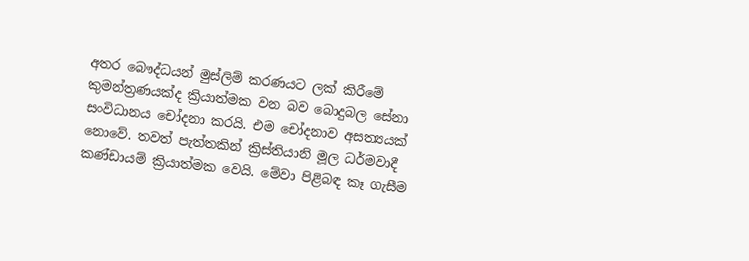අතර බෞද්ධයන් මුස්ලිම් කරණයට ලක් කිරීමේ කුමන්ත්‍රණයක්ද ක්‍රියාත්මක වන බව බොදුබල සේනා සංවිධානය චෝදනා කරයි. එම චෝදනාව අසත්‍යයක් නොවේ. තවත් පැත්තකින් ක්‍රිස්තියානි මූල ධර්මවාදී කණ්ඩායම් ක්‍රියාත්මක වෙයි. මේවා පිළිබඳ කෑ ගැසීම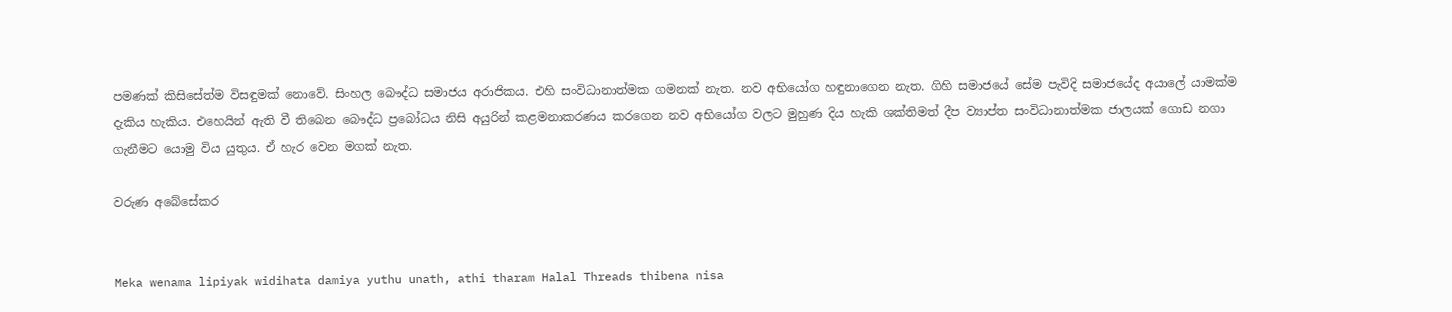පමණක් කිසිසේත්ම විසඳුමක් නොවේ. සිංහල බෞද්ධ සමාජය අරාජිකය. එහි සංවිධානාත්මක ගමනක් නැත. නව අභියෝග හඳුනාගෙන නැත. ගිහි සමාජයේ සේම පැවිදි සමාජයේද අයා‍ලේ යාමක්ම දැකිය හැකිය. එහෙයින් ඇති වී තිබෙන බෞද්ධ ප්‍රබෝධය නිසි අයුරින් කළමනාකරණය කරගෙන නව අභියෝග වලට මුහුණ දිය හැකි ශක්තිමත් දීප ව්‍යාප්ත සංවිධානාත්මක ජාලයක් ගොඩ නගා ගැනීමට යොමු විය යුතුය. ඒ හැර වෙන මගක් නැත.

වරුණ අබේසේකර


Meka wenama lipiyak widihata damiya yuthu unath, athi tharam Halal Threads thibena nisa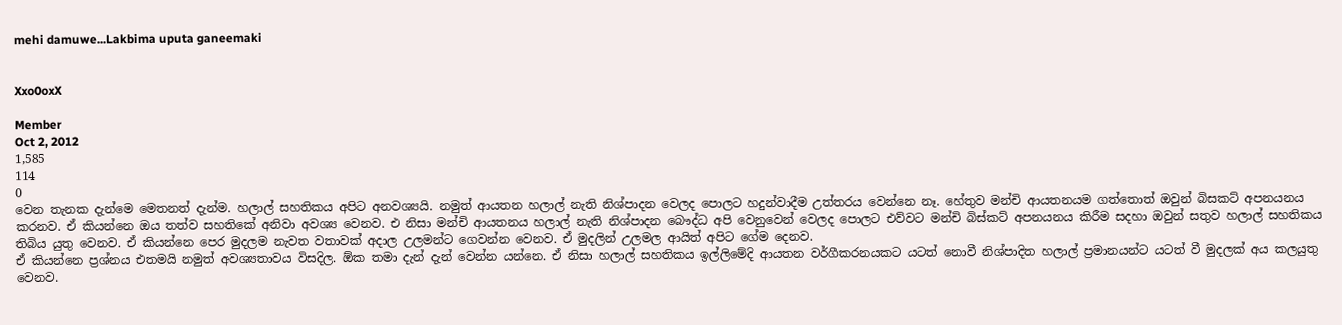mehi damuwe...Lakbima uputa ganeemaki


Xxo0oxX

Member
Oct 2, 2012
1,585
114
0
වෙන තැනක දැන්මෙ මෙතනත් දැන්ම. හලාල් සහතිකය අපිට අනවශ්‍යයි. නමුත් ආයතන හලාල් නැති නිශ්පාදන වෙලද පොලට හදුන්වාදීම උත්තරය වෙන්නෙ නෑ. හේතුව මන්චි ආයතනයම ගත්තොත් ඔවුන් බිසකට් අපනයනය කරනව. ඒ කියන්නෙ ඔය තත්ව සහතිකේ අනිවා අවශ්‍ය වෙනව. එ නිසා මන්චි ආයතනය හලාල් නැති නිශ්පාදන බෞද්ධ අපි වෙනුවෙන් වෙලද පොලට එව්වට මන්චි බිස්කට් අපනයනය කිරීම සදහා ඔවුන් සතුව හලාල් සහතිකය තිබිය යුතු වෙනව. ඒ කියන්නෙ පෙර මුදලම නැවත වතාවක් අදාල උලමන්ට ගෙවන්න වෙනව. ඒ මුදලින් උලමල ආයිත් අපිට ගේම දෙනව.
ඒ කියන්නෙ ප්‍රශ්නය එතමයි නමුත් අවශ්‍යතාවය විසදිල. ඕක තමා දැන් දැන් වෙන්න යන්නෙ. ඒ නිසා හලාල් සහතිකය ඉල්ලිමේදි ආයතන වර්ගීකරනයකට යටත් නොවී නිශ්පාදිත හලාල් ප්‍රමානයන්ට යටත් වී මුදලක් අය කලයුතු වෙනව.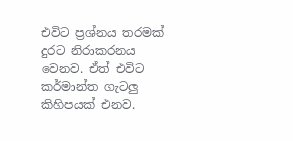එවිට ප්‍රශ්නය තරමක් දුරට නිරාකරනය වෙනව. ඒත් එවිට කර්මාන්ත ගැටලු කිහිපයක් එනව.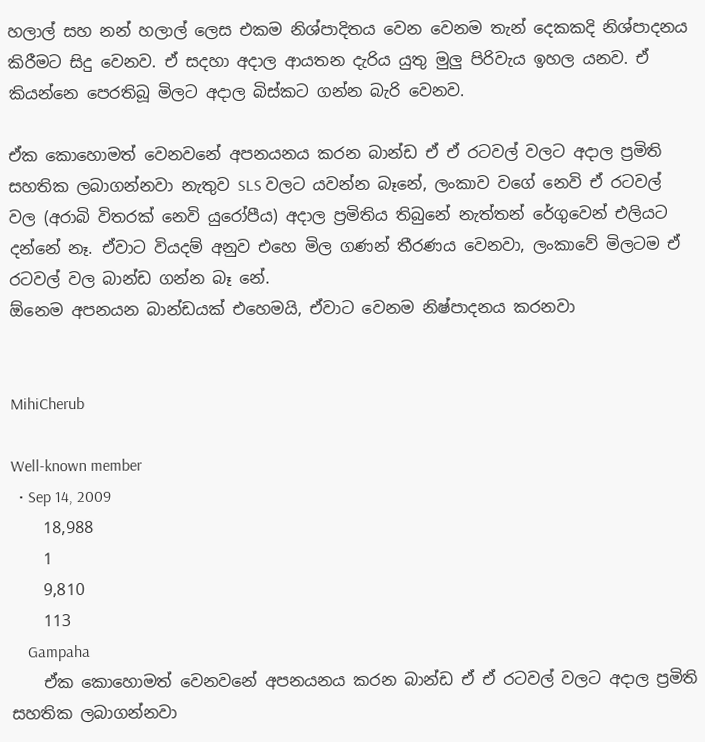හලාල් සහ නන් හලාල් ලෙස එකම නිශ්පාදිතය වෙන වෙනම තැන් දෙකකදි නිශ්පාදනය කිරීමට සිදු වෙනව. ඒ සදහා අදාල ආයතන දැරිය යුතු මුලු පිරිවැය ඉහල යනව. ඒ කියන්නෙ පෙරතිබූ මිලට අදාල බිස්කට ගන්න බැරි වෙනව.

ඒක කොහොමත් වෙනවනේ අපනයනය කරන බාන්ඩ ඒ ඒ රටවල් වලට අදාල ප්‍රමිති සහතික ලබාගන්නවා නැතුව SLS වලට යවන්න බෑනේ, ලංකාව වගේ නෙවි ඒ රටවල් වල (අරාබි විතරක් නෙවි යුරෝපීය) අදාල ප්‍රමිතිය තිබුනේ නැත්තන් රේගුවෙන් එලියට දන්නේ නෑ. ඒවාට වියදම් අනුව එහෙ මිල ගණන් තීරණය වෙනවා, ලංකාවේ මිලටම ඒ රටවල් වල බාන්ඩ ගන්න බෑ නේ.
ඕනෙම අපනයන බාන්ඩයක් එහෙමයි, ඒවාට වෙනම නිෂ්පාදනය කරනවා


MihiCherub

Well-known member
  • Sep 14, 2009
    18,988
    1
    9,810
    113
    Gampaha
    ඒක කොහොමත් වෙනවනේ අපනයනය කරන බාන්ඩ ඒ ඒ රටවල් වලට අදාල ප්‍රමිති සහතික ලබාගන්නවා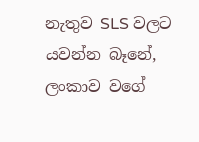නැතුව SLS වලට යවන්න බෑනේ, ලංකාව වගේ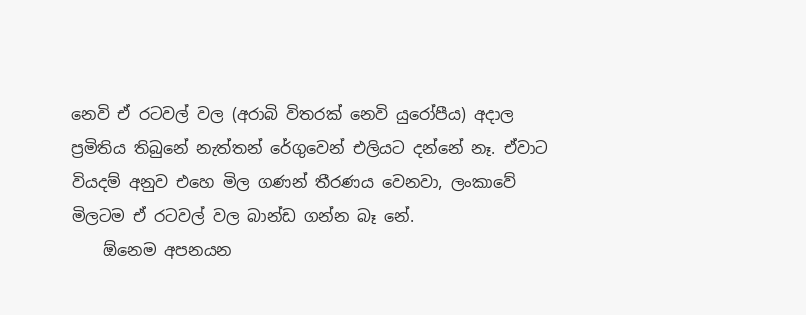නෙවි ඒ රටවල් වල (අරාබි විතරක් නෙවි යුරෝපීය) අදාල ප්‍රමිතිය තිබුනේ නැත්තන් රේගුවෙන් එලියට දන්නේ නෑ. ඒවාට වියදම් අනුව එහෙ මිල ගණන් තීරණය වෙනවා, ලංකාවේ මිලටම ඒ රටවල් වල බාන්ඩ ගන්න බෑ නේ.
    ඕනෙම අපනයන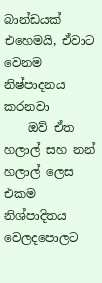බාන්ඩයක් එහෙමයි, ඒවාට වෙනම නිෂ්පාදනය කරනවා
    ඔව් ඒත හලාල් සහ නන් හලාල් ලෙස එකම නිශ්පාදිතය වෙලදපොලට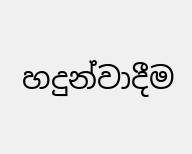හදුන්වාදීම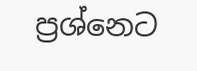ප්‍රශ්නෙට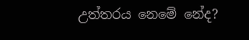උත්තරය නෙමේ නේද?